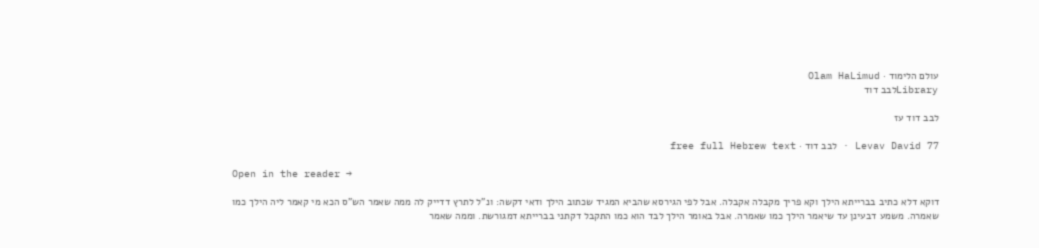עולם הלימוד · Olam HaLimud
Libraryלבב דוד

לבב דוד עז

Levav David 77 · לבב דוד · free full Hebrew text

Open in the reader →

דוקא דלא כתיב בברייתא הילך וקא פריך מקבלה אקבלה. אבל לפי הגירסא שהביא המגיד שכתוב הילך ודאי דקשה: ונ"ל לתרץ דדייק לה ממה שאמר הש"ס הכא מי קאמר ליה הילך כמו שאמרה. משמע דבעינן עד שיאמר הילך כמו שאמרה. אבל באומר הילך לבד הוא כמו התקבל דקתני בברייתא דמגורשת. וממה שאמר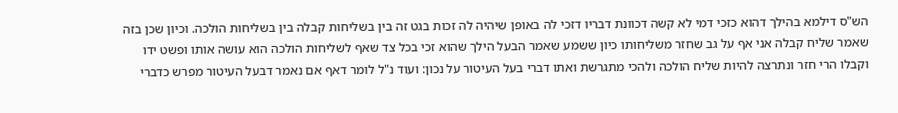הש"ס דילמא בהילך דהוא כזכי דמי לא קשה דכוונת דבריו דזכי לה באופן שיהיה לה זכות בגט זה בין בשליחות קבלה בין בשליחות הולכה. וכיון שכן בזה שאמר שליח קבלה אני אף על גב שחזר משליחותו כיון ששמע שאמר הבעל הילך שהוא זכי בכל צד שאף לשליחות הולכה הוא עושה אותו ופשט ידו וקבלו הרי חזר ונתרצה להיות שליח הולכה ולהכי מתגרשת ואתו דברי בעל העיטור על נכון: ועוד נ"ל לומר דאף אם נאמר דבעל העיטור מפרש כדברי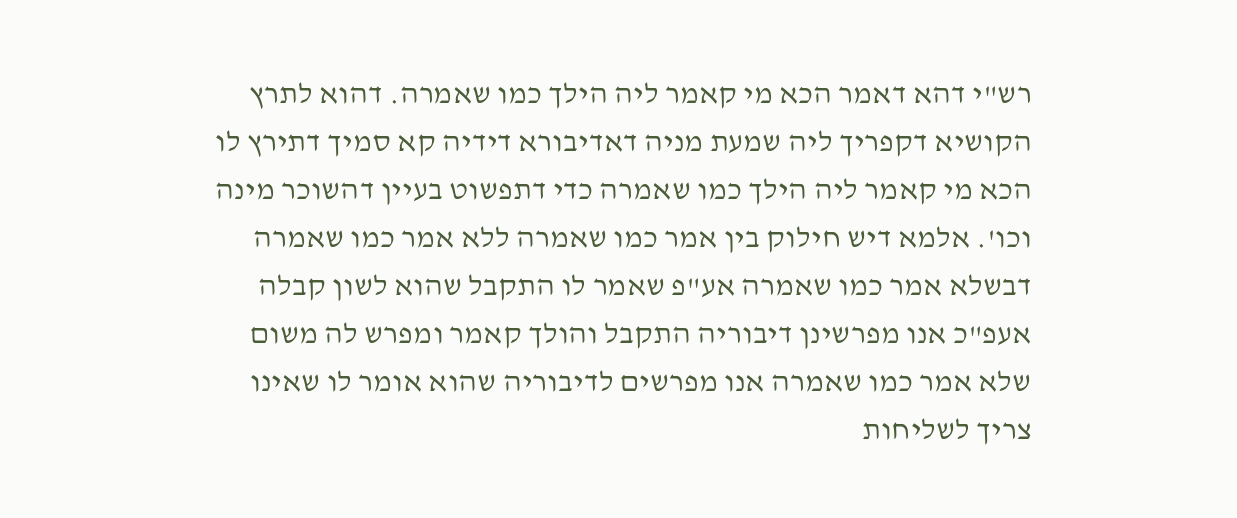רש"י דהא דאמר הכא מי קאמר ליה הילך כמו שאמרה. דהוא לתרץ הקושיא דקפריך ליה שמעת מניה דאדיבורא דידיה קא סמיך דתירץ לו הכא מי קאמר ליה הילך כמו שאמרה כדי דתפשוט בעיין דהשוכר מינה וכו'. אלמא דיש חילוק בין אמר כמו שאמרה ללא אמר כמו שאמרה דבשלא אמר כמו שאמרה אע"פ שאמר לו התקבל שהוא לשון קבלה אעפ"כ אנו מפרשינן דיבוריה התקבל והולך קאמר ומפרש לה משום שלא אמר כמו שאמרה אנו מפרשים לדיבוריה שהוא אומר לו שאינו צריך לשליחות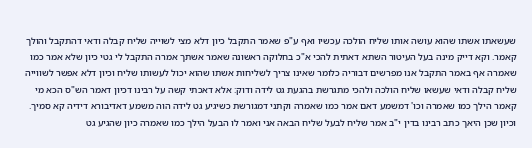שעשאתו אשתו שהוא עושה אותו שליח הולכה עכשיו ואף ע"פ שאמר התקבל כיון דלא מצי לשוייה שליח קבלה ודאי דהתקבל והולך קאמר. וקא דייק מינה בעל העיטור השתא דאתית להכי א"כ בחלוקה ראשונה שאמר אשתך אמרה התקבל לי גטי כיון שלא אמר כמו שאמרה אף באמר התקבל אנו מפרשים דבוריה כלומר שאינו צריך לשליחות אשתו שהוא יכול לעשותו שליח וכיון דלא אפשר לשווייה שליח קבלה ודאי שעשאו שליח הולכה ולהכי מתגרשת בהגעת גט לידה ודוק: אלא דאכתי קשה על רבינו דכיון דאמר הש"ס הכא מי קאמר הילך כמו שאמרה וכו' דמשמע דאם אמר כמו שאמרה וקתני דמגורשת כשיגיע גט לידה הוה משמע דאדיבורא דידיה קא סמיך. וכיון שכן היאך כתב רבינו בדין י"ב אמר שליח לבעל שליח הבאה אני ואמר לו הבעל הילך כמו שאמרה כיון שהגיע גט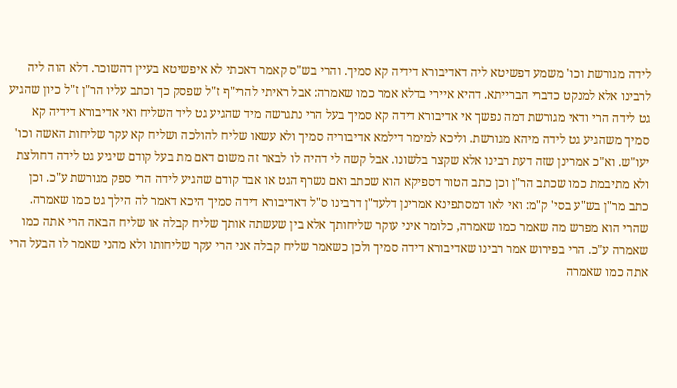לידה מגורשת וכו' משמע דפשיטא ליה דאדיבורא דידיה קא סמיך. והרי בש"ס קאמר דאכתי לא איפשיטא בעיין דהשוכר. דלא הוה ליה לרבינו אלא למנקט כדברי הברייתא. דהיא איירי בדלא אמר כמו שאמרה: אבל ראיתי להרי"ף ז"ל שפסק כך וכתב עליו הר"ן ז"ל כיון שהגיע גט לידה הרי ודאי מגורשת דמה נפשך אי אדיבורא דידה קא סמיך בעל הרי נתגרשה מיד שהגיע גט ליד השליח ואי אדיבורא דידיה קא סמיך משהגיע גט לידה מיהא מגורשת. וליכא למימר דילמא אדיבוריה סמיך ולא עשאו שליח להולכה ושליח קא עקר שליחות האשה וכו' יעו"ש. וא"כ אמרינן שזה דעת רבינו אלא שקצר בלשונו. אבל קשה לי דהיה לו לבאר זה משום דאם מת בעל קודם שיגיע גט לידה דחולצת ולא מתיבמת כמו שכתב הר"ן וכן כתב הטור דספיקא הוא שכתב ואם נשרף הגט או אבד קודם שהגיע לידה הרי ספק מגורשת ע"כ. וכן כתב מר"ן בש"ע בסי' ק"מ: ואי לאו דמסתפינא אמרינן דלעד"ן דרבינו ס"ל דאדיבורא דידה סמיך היכא דאמר לה הילך גט כמו שאמרה. שהרי הוא מפרש מה שאמר כמו שאמרה, כלומר איני עוקר שליחותך אלא בין שעשתה אותך שליח קבלה או שליח הבאה הרי אתה כמו שאמרה ע"כ. הרי בפירוש אמר רבינו שאדיבורא דידה סמיך ולכן כשאמר שליח קבלה אני הרי עקר שליחותו ולא מהני שאמר לו הבעל הרי אתה כמו שאמרה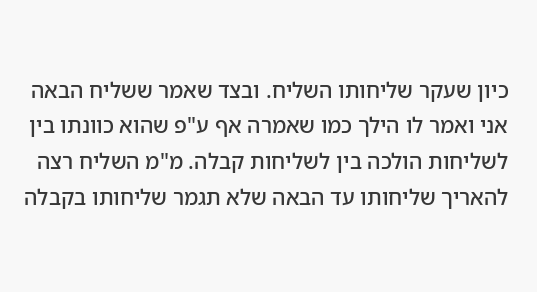כיון שעקר שליחותו השליח. ובצד שאמר ששליח הבאה אני ואמר לו הילך כמו שאמרה אף ע"פ שהוא כוונתו בין לשליחות הולכה בין לשליחות קבלה. מ"מ השליח רצה להאריך שליחותו עד הבאה שלא תגמר שליחותו בקבלה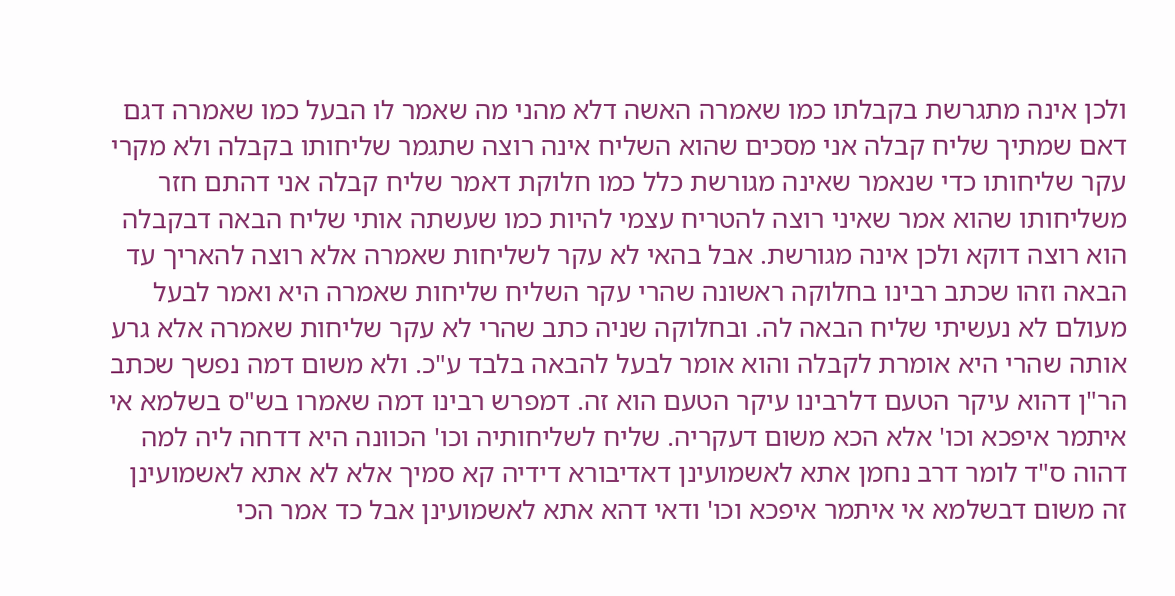ולכן אינה מתגרשת בקבלתו כמו שאמרה האשה דלא מהני מה שאמר לו הבעל כמו שאמרה דגם דאם שמתיך שליח קבלה אני מסכים שהוא השליח אינה רוצה שתגמר שליחותו בקבלה ולא מקרי עקר שליחותו כדי שנאמר שאינה מגורשת כלל כמו חלוקת דאמר שליח קבלה אני דהתם חזר משליחותו שהוא אמר שאיני רוצה להטריח עצמי להיות כמו שעשתה אותי שליח הבאה דבקבלה הוא רוצה דוקא ולכן אינה מגורשת. אבל בהאי לא עקר לשליחות שאמרה אלא רוצה להאריך עד הבאה וזהו שכתב רבינו בחלוקה ראשונה שהרי עקר השליח שליחות שאמרה היא ואמר לבעל מעולם לא נעשיתי שליח הבאה לה. ובחלוקה שניה כתב שהרי לא עקר שליחות שאמרה אלא גרע אותה שהרי היא אומרת לקבלה והוא אומר לבעל להבאה בלבד ע"כ. ולא משום דמה נפשך שכתב הר"ן דהוא עיקר הטעם דלרבינו עיקר הטעם הוא זה. דמפרש רבינו דמה שאמרו בש"ס בשלמא אי איתמר איפכא וכו' אלא הכא משום דעקריה. שליח לשליחותיה וכו' הכוונה היא דדחה ליה למה דהוה ס"ד לומר דרב נחמן אתא לאשמועינן דאדיבורא דידיה קא סמיך אלא לא אתא לאשמועינן זה משום דבשלמא אי איתמר איפכא וכו' ודאי דהא אתא לאשמועינן אבל כד אמר הכי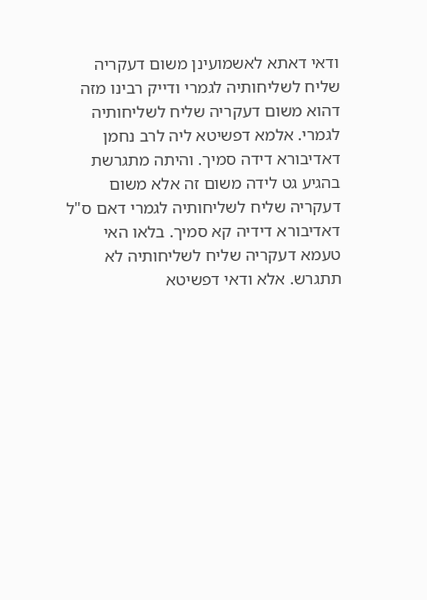ודאי דאתא לאשמועינן משום דעקריה שליח לשליחותיה לגמרי ודייק רבינו מזה דהוא משום דעקריה שליח לשליחותיה לגמרי. אלמא דפשיטא ליה לרב נחמן דאדיבורא דידה סמיך. והיתה מתגרשת בהגיע גט לידה משום זה אלא משום דעקריה שליח לשליחותיה לגמרי דאם ס"ל דאדיבורא דידיה קא סמיך. בלאו האי טעמא דעקריה שליח לשליחותיה לא תתגרש. אלא ודאי דפשיטא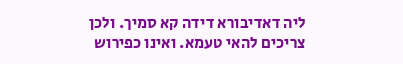ליה דאדיבורא דידה קא סמיך. ולכן צריכים להאי טעמא. ואינו כפירוש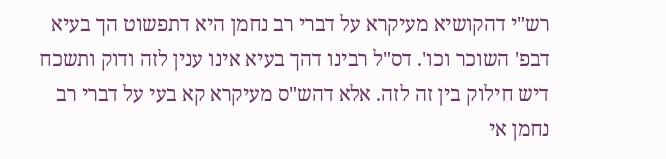רש"י דהקושיא מעיקרא על דברי רב נחמן היא דתפשוט הך בעיא דבפ' השוכר וכו'. דס"ל רבינו דהך בעיא אינו ענין לזה ודוק ותשכח דיש חילוק בין זה לזה. אלא דהש"ס מעיקרא קא בעי על דברי רב נחמן אי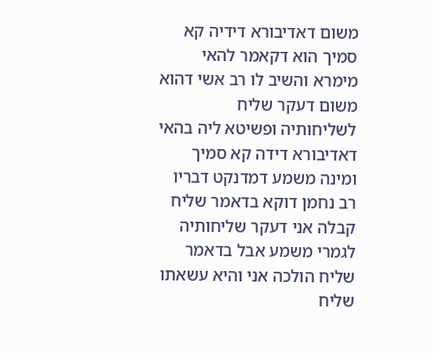משום דאדיבורא דידיה קא סמיך הוא דקאמר להאי מימרא והשיב לו רב אשי דהוא משום דעקר שליח לשליחותיה ופשיטא ליה בהאי דאדיבורא דידה קא סמיך ומינה משמע דמדנקט דבריו רב נחמן דוקא בדאמר שליח קבלה אני דעקר שליחותיה לגמרי משמע אבל בדאמר שליח הולכה אני והיא עשאתו שליח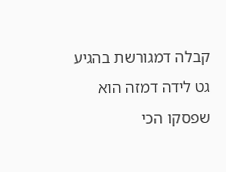קבלה דמגורשת בהגיע גט לידה דמזה הוא שפסקו הכי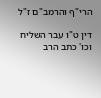הרי"ף והרמב"ם ז"ל

דין ט"ו עבר השליח וכו' כתב הרב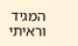המגיד וראיתי